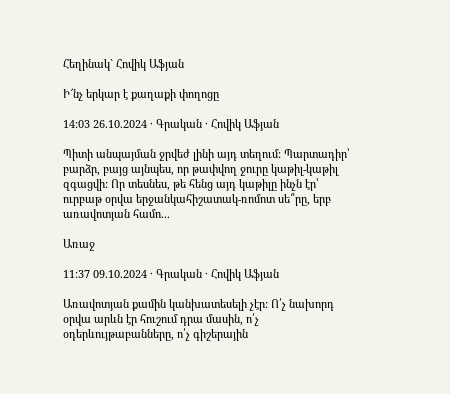Հեղինակ` Հովիկ Աֆյան

Ի՜նչ երկար է քաղաքի փողոցը

14:03 26.10.2024 · Գրական · Հովիկ Աֆյան

Պիտի անպայման ջրվեժ լինի այդ տեղում: Պարտադիր՝ բարձր, բայց այնպես, որ թափվող ջուրը կաթիլ-կաթիլ զգացվի: Որ տեսնես, թե հենց այդ կաթիլը ինչն էր՝ ուրբաթ օրվա երջանկահիշատակ-ռոմոտ սե՞րը, երբ առավոտյան համո...

Առաջ

11:37 09.10.2024 · Գրական · Հովիկ Աֆյան

Առավոտյան քամին կանխատեսելի չէր: Ո՛չ նախորդ օրվա արևն էր հուշում դրա մասին, ո՛չ օդերևույթաբանները, ո՛չ գիշերային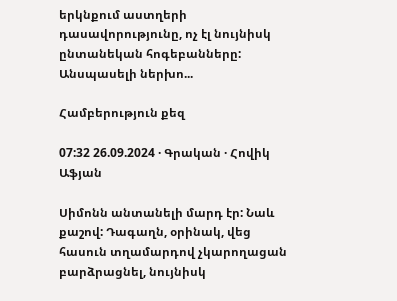երկնքում աստղերի դասավորությունը, ոչ էլ նույնիսկ ընտանեկան հոգեբանները: Անսպասելի ներխո...

Համբերություն քեզ

07:32 26.09.2024 · Գրական · Հովիկ Աֆյան

Սիմոնն անտանելի մարդ էր: Նաև քաշով: Դագաղն, օրինակ, վեց հասուն տղամարդով չկարողացան բարձրացնել, նույնիսկ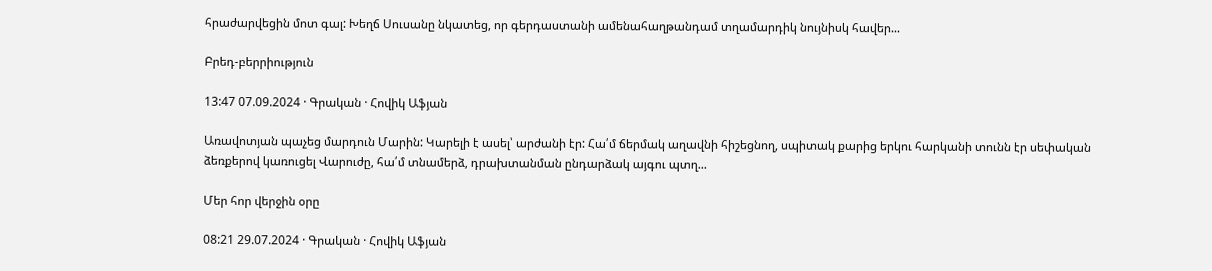հրաժարվեցին մոտ գալ: Խեղճ Սուսանը նկատեց, որ գերդաստանի ամենահաղթանդամ տղամարդիկ նույնիսկ հավեր...

Բրեդ-բերրիություն

13:47 07.09.2024 · Գրական · Հովիկ Աֆյան

Առավոտյան պաչեց մարդուն Մարին: Կարելի է ասել՝ արժանի էր: Հա՛մ ճերմակ աղավնի հիշեցնող, սպիտակ քարից երկու հարկանի տունն էր սեփական ձեռքերով կառուցել Վարուժը, հա՛մ տնամերձ, դրախտանման ընդարձակ այգու պտղ...

Մեր հոր վերջին օրը

08:21 29.07.2024 · Գրական · Հովիկ Աֆյան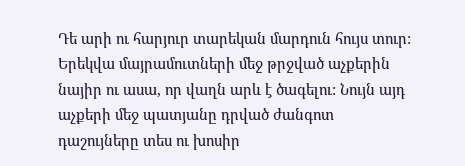Դե արի ու հարյուր տարեկան մարդուն հույս տուր: Երեկվա մայրամուտների մեջ թրջված աչքերին նայիր ու ասա, որ վաղն արև է ծագելու: Նույն այդ աչքերի մեջ պատյանը դրված ժանգոտ դաշույները տես ու խոսիր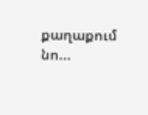քաղաքում նո...